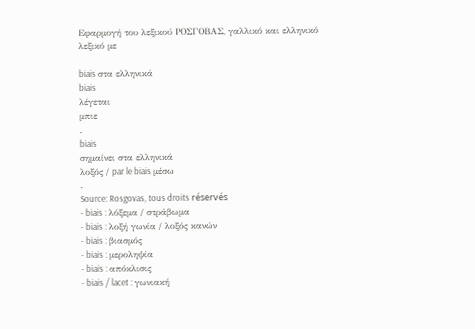Εφαρμογή του λεξικού ΡΟΣΓΟΒΑΣ, γαλλικό και ελληνικό λεξικό με

biais στα ελληνικά
biais
λέγεται
μπιε
.
biais
σημαίνει στα ελληνικά
λοξός / par le biais μέσω
.
Source: Rosgovas, tous droits réservés
- biais : λόξεμα / στράβωμα
- biais : λοξή γωνία / λοξός κανών
- biais : βιασμός
- biais : μεροληψία
- biais : απόκλισις
- biais / lacet : γωνιακή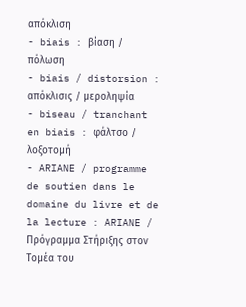απόκλιση
- biais : βίαση / πόλωση
- biais / distorsion : απόκλισις / μεροληψία
- biseau / tranchant en biais : φάλτσο / λοξοτομή
- ARIANE / programme de soutien dans le domaine du livre et de la lecture : ARIANE / Πρόγραμμα Στήριξης στον Τομέα του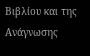Βιβλίου και της Ανάγνωσης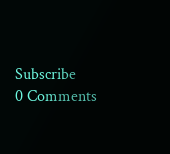Subscribe
0 Comments